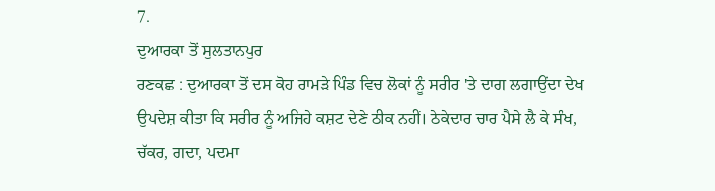7.
ਦੁਆਰਕਾ ਤੋਂ ਸੁਲਤਾਨਪੁਰ
ਰਣਕਛ : ਦੁਆਰਕਾ ਤੋਂ ਦਸ ਕੋਹ ਰਾਮੜੇ ਪਿੰਡ ਵਿਚ ਲੋਕਾਂ ਨੂੰ ਸਰੀਰ 'ਤੇ ਦਾਗ ਲਗਾਉਂਦਾ ਦੇਖ ਉਪਦੇਸ਼ ਕੀਤਾ ਕਿ ਸਰੀਰ ਨੂੰ ਅਜਿਹੇ ਕਸ਼ਟ ਦੇਣੇ ਠੀਕ ਨਹੀਂ। ਠੇਕੇਦਾਰ ਚਾਰ ਪੈਸੇ ਲੈ ਕੇ ਸੰਖ, ਚੱਕਰ, ਗਦਾ, ਪਦਮਾ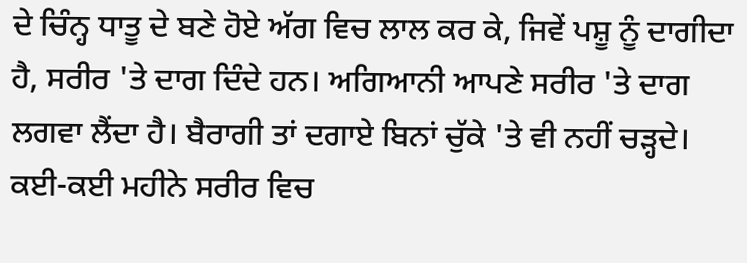ਦੇ ਚਿੰਨ੍ਹ ਧਾਤੂ ਦੇ ਬਣੇ ਹੋਏ ਅੱਗ ਵਿਚ ਲਾਲ ਕਰ ਕੇ, ਜਿਵੇਂ ਪਸ਼ੂ ਨੂੰ ਦਾਗੀਦਾ ਹੈ, ਸਰੀਰ 'ਤੇ ਦਾਗ ਦਿੰਦੇ ਹਨ। ਅਗਿਆਨੀ ਆਪਣੇ ਸਰੀਰ 'ਤੇ ਦਾਗ ਲਗਵਾ ਲੈਂਦਾ ਹੈ। ਬੈਰਾਗੀ ਤਾਂ ਦਗਾਏ ਬਿਨਾਂ ਚੁੱਕੇ 'ਤੇ ਵੀ ਨਹੀਂ ਚੜ੍ਹਦੇ। ਕਈ-ਕਈ ਮਹੀਨੇ ਸਰੀਰ ਵਿਚ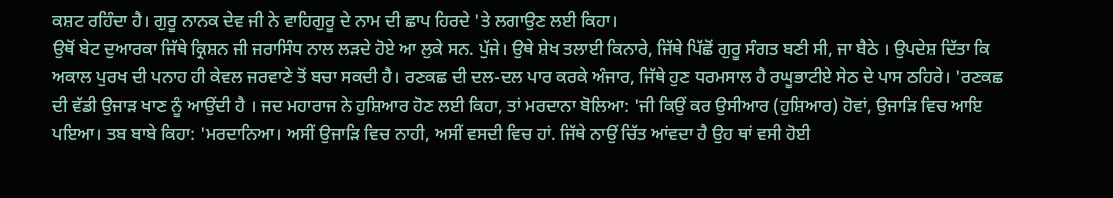ਕਸ਼ਟ ਰਹਿੰਦਾ ਹੈ। ਗੁਰੂ ਨਾਨਕ ਦੇਵ ਜੀ ਨੇ ਵਾਹਿਗੁਰੂ ਦੇ ਨਾਮ ਦੀ ਛਾਪ ਹਿਰਦੇ 'ਤੇ ਲਗਾਉਣ ਲਈ ਕਿਹਾ।
ਉਥੋਂ ਬੇਟ ਦੁਆਰਕਾ ਜਿੱਥੇ ਕ੍ਰਿਸ਼ਨ ਜੀ ਜਰਾਸਿੰਧ ਨਾਲ ਲੜਦੇ ਹੋਏ ਆ ਲੁਕੇ ਸਨ. ਪੁੱਜੇ। ਉਥੇ ਸ਼ੇਖ ਤਲਾਈ ਕਿਨਾਰੇ, ਜਿੱਥੇ ਪਿੱਛੋਂ ਗੁਰੂ ਸੰਗਤ ਬਣੀ ਸੀ, ਜਾ ਬੈਠੇ । ਉਪਦੇਸ਼ ਦਿੱਤਾ ਕਿ ਅਕਾਲ ਪੁਰਖ ਦੀ ਪਨਾਹ ਹੀ ਕੇਵਲ ਜਰਵਾਣੇ ਤੋਂ ਬਚਾ ਸਕਦੀ ਹੈ। ਰਣਕਛ ਦੀ ਦਲ-ਦਲ ਪਾਰ ਕਰਕੇ ਅੰਜਾਰ, ਜਿੱਥੇ ਹੁਣ ਧਰਮਸਾਲ ਹੈ ਰਘੂਭਾਟੀਏ ਸੇਠ ਦੇ ਪਾਸ ਠਹਿਰੇ। 'ਰਣਕਛ ਦੀ ਵੱਡੀ ਉਜਾੜ ਖਾਣ ਨੂੰ ਆਉਂਦੀ ਹੈ । ਜਦ ਮਹਾਰਾਜ ਨੇ ਹੁਸ਼ਿਆਰ ਹੋਣ ਲਈ ਕਿਹਾ, ਤਾਂ ਮਰਦਾਨਾ ਬੋਲਿਆ: 'ਜੀ ਕਿਉਂ ਕਰ ਉਸੀਆਰ (ਹੁਸ਼ਿਆਰ) ਹੋਵਾਂ, ਉਜਾੜਿ ਵਿਚ ਆਇ ਪਇਆ। ਤਬ ਬਾਬੇ ਕਿਹਾ: 'ਮਰਦਾਨਿਆ। ਅਸੀਂ ਉਜਾੜਿ ਵਿਚ ਨਾਹੀ, ਅਸੀਂ ਵਸਦੀ ਵਿਚ ਹਾਂ. ਜਿੱਥੇ ਨਾਉਂ ਚਿੱਤ ਆਂਵਦਾ ਹੈ ਉਹ ਥਾਂ ਵਸੀ ਹੋਈ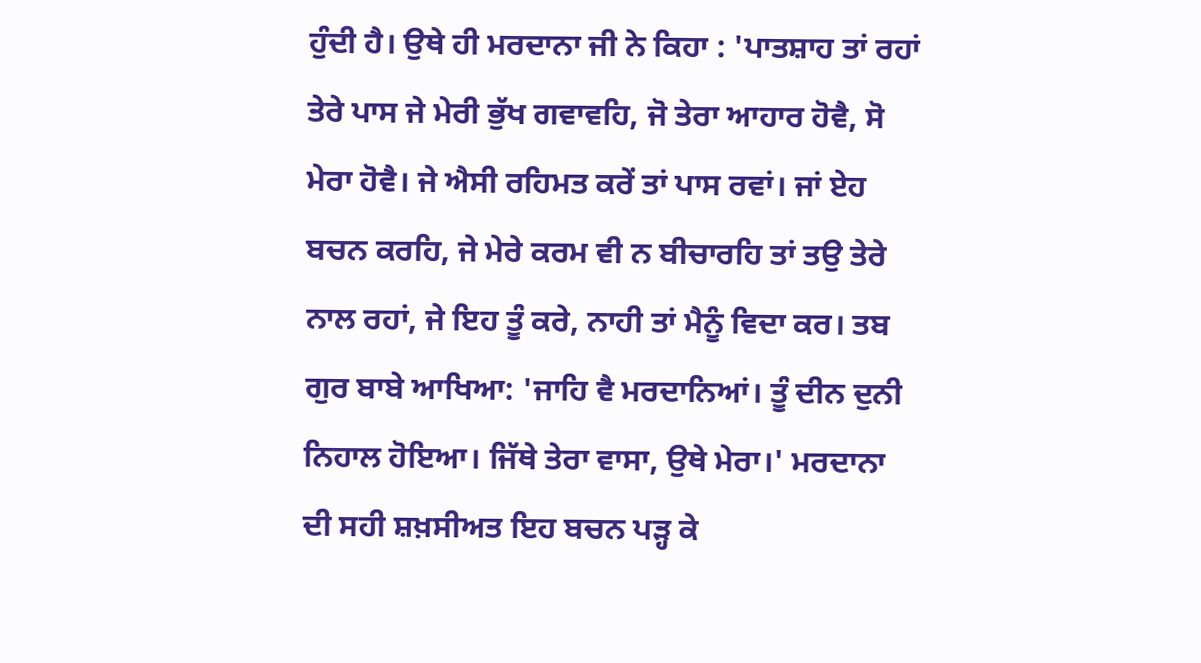ਹੁੰਦੀ ਹੈ। ਉਥੇ ਹੀ ਮਰਦਾਨਾ ਜੀ ਨੇ ਕਿਹਾ : 'ਪਾਤਸ਼ਾਹ ਤਾਂ ਰਹਾਂ ਤੇਰੇ ਪਾਸ ਜੇ ਮੇਰੀ ਭੁੱਖ ਗਵਾਵਹਿ, ਜੋ ਤੇਰਾ ਆਹਾਰ ਹੋਵੈ, ਸੋ ਮੇਰਾ ਹੋਵੈ। ਜੇ ਐਸੀ ਰਹਿਮਤ ਕਰੇਂ ਤਾਂ ਪਾਸ ਰਵਾਂ। ਜਾਂ ਏਹ ਬਚਨ ਕਰਹਿ, ਜੇ ਮੇਰੇ ਕਰਮ ਵੀ ਨ ਬੀਚਾਰਹਿ ਤਾਂ ਤਉ ਤੇਰੇ ਨਾਲ ਰਹਾਂ, ਜੇ ਇਹ ਤੂੰ ਕਰੇ, ਨਾਹੀ ਤਾਂ ਮੈਨੂੰ ਵਿਦਾ ਕਰ। ਤਬ ਗੁਰ ਬਾਬੇ ਆਖਿਆ: 'ਜਾਹਿ ਵੈ ਮਰਦਾਨਿਆਂ। ਤੂੰ ਦੀਨ ਦੁਨੀ ਨਿਹਾਲ ਹੋਇਆ। ਜਿੱਥੇ ਤੇਰਾ ਵਾਸਾ, ਉਥੇ ਮੇਰਾ।' ਮਰਦਾਨਾ ਦੀ ਸਹੀ ਸ਼ਖ਼ਸੀਅਤ ਇਹ ਬਚਨ ਪੜ੍ਹ ਕੇ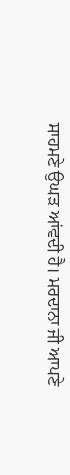ਸਾਹਮਣੇ ਉਘੜ ਆਂਵਦੀ ਹੈ। ਮਰਦਾਨਾ ਜੀ ਆਪਣੇ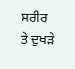ਸਰੀਰ ਤੇ ਦੁਖੜੇ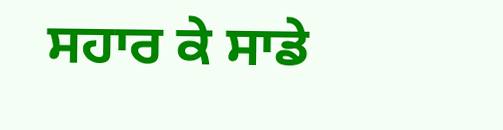ਸਹਾਰ ਕੇ ਸਾਡੇ